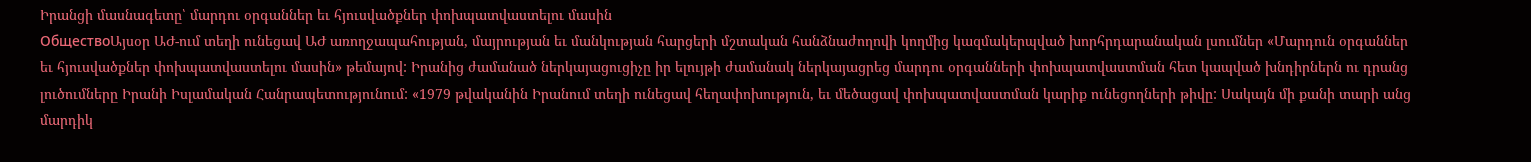Իրանցի մասնագետը՝ մարդու օրգաններ եւ հյուսվածքներ փոխպատվաստելու մասին
ОбществоԱյսօր ԱԺ-ում տեղի ունեցավ ԱԺ առողջապահության, մայրության եւ մանկության հարցերի մշտական հանձնաժողովի կողմից կազմակերպված խորհրդարանական լսումներ «Մարդուն օրգաններ եւ հյուսվածքներ փոխպատվաստելու մասին» թեմայով: Իրանից ժամանած ներկայացուցիչը իր ելույթի ժամանակ ներկայացրեց մարդու օրգանների փոխպատվաստման հետ կապված խնդիրներն ու դրանց լուծումները Իրանի Իսլամական Հանրապետությունում: «1979 թվականին Իրանում տեղի ունեցավ հեղափոխություն, եւ մեծացավ փոխպատվաստման կարիք ունեցողների թիվը: Սակայն մի քանի տարի անց մարդիկ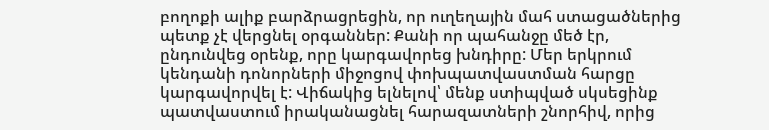բողոքի ալիք բարձրացրեցին, որ ուղեղային մահ ստացածներից պետք չէ վերցնել օրգաններ: Քանի որ պահանջը մեծ էր, ընդունվեց օրենք, որը կարգավորեց խնդիրը: Մեր երկրում կենդանի դոնորների միջոցով փոխպատվաստման հարցը կարգավորվել է: Վիճակից ելնելով՝ մենք ստիպված սկսեցինք պատվաստում իրականացնել հարազատների շնորհիվ, որից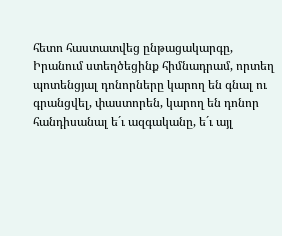հետո հաստատվեց ընթացակարգը, Իրանում ստեղծեցինք հիմնադրամ, որտեղ պոտենցյալ դոնորները կարող են գնալ ու գրանցվել, փաստորեն, կարող են դոնոր հանդիսանալ ե´ւ ազգականը, ե´ւ այլ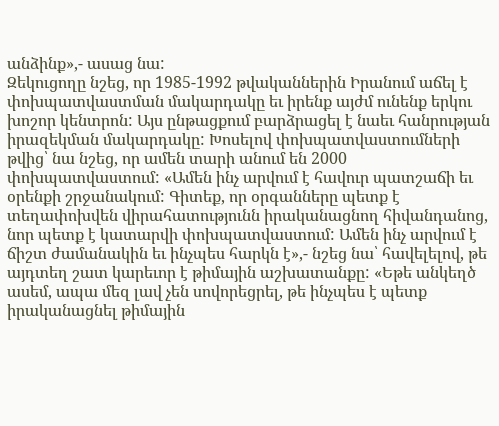անձինք»,- ասաց նա:
Զեկուցողը նշեց, որ 1985-1992 թվականներին Իրանում աճել է փոխպատվաստման մակարդակը եւ իրենք այժմ ունենք երկու խոշոր կենտրոն: Այս ընթացքում բարձրացել է նաեւ հանրության իրազեկման մակարդակը: Խոսելով փոխպատվաստումների թվից՝ նա նշեց, որ ամեն տարի անում են 2000 փոխպատվաստում: «Ամեն ինչ արվում է հավուր պատշաճի եւ օրենքի շրջանակում: Գիտեք, որ օրգանները պետք է տեղափոխվեն վիրահատությունն իրականացնող հիվանդանոց, նոր պետք է կատարվի փոխպատվաստում: Ամեն ինչ արվում է ճիշտ ժամանակին եւ ինչպես հարկն է»,- նշեց նա՝ հավելելով, թե այդտեղ շատ կարեւոր է թիմային աշխատանքը: «Եթե անկեղծ ասեմ, ապա մեզ լավ չեն սովորեցրել, թե ինչպես է պետք իրականացնել թիմային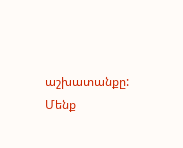աշխատանքը: Մենք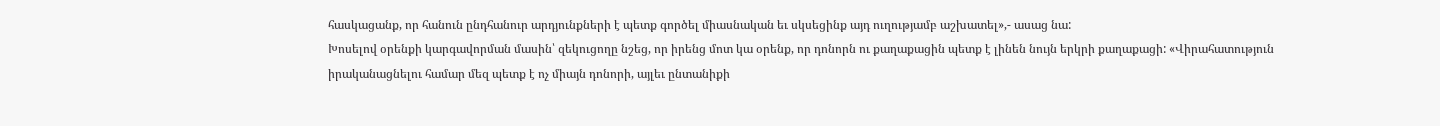հասկացանք, որ հանուն ընդհանուր արդյունքների է պետք գործել միասնական եւ սկսեցինք այդ ուղությամբ աշխատել»,- ասաց նա:
Խոսելով օրենքի կարգավորման մասին՝ զեկուցողը նշեց, որ իրենց մոտ կա օրենք, որ դոնորն ու քաղաքացին պետք է լինեն նույն երկրի քաղաքացի: «Վիրահատություն իրականացնելու համար մեզ պետք է ոչ միայն դոնորի, այլեւ ընտանիքի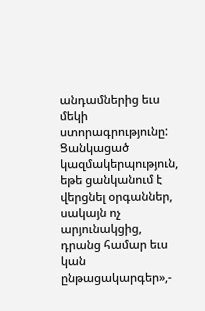անդամներից եւս մեկի ստորագրությունը: Ցանկացած կազմակերպություն, եթե ցանկանում է վերցնել օրգաններ, սակայն ոչ արյունակցից, դրանց համար եւս կան ընթացակարգեր»,-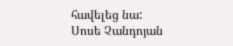հավելեց նա:
Սոսե Չանդոյան